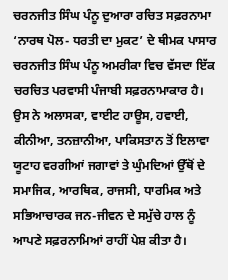ਚਰਨਜੀਤ ਸਿੰਘ ਪੰਨੂ ਦੁਆਰਾ ਰਚਿਤ ਸਫ਼ਰਨਾਮਾ ‘ਨਾਰਥ ਪੋਲ- ਧਰਤੀ ਦਾ ਮੁਕਟ’ ਦੇ ਥੀਮਕ ਪਾਸਾਰ
ਚਰਨਜੀਤ ਸਿੰਘ ਪੰਨੂ ਅਮਰੀਕਾ ਵਿਚ ਵੱਸਦਾ ਇੱਕ ਚਰਚਿਤ ਪਰਵਾਸੀ ਪੰਜਾਬੀ ਸਫ਼ਰਨਾਮਾਕਾਰ ਹੈ। ਉਸ ਨੇ ਅਲਾਸਕਾ, ਵਾਈਟ ਹਾਊਸ, ਹਵਾਈ, ਕੀਨੀਆ, ਤਨਜ਼ਾਨੀਆ, ਪਾਕਿਸਤਾਨ ਤੋਂ ਇਲਾਵਾ ਯੂਟਾਹ ਵਰਗੀਆਂ ਜਗਾਵਾਂ ਤੇ ਘੁੰਮਦਿਆਂ ਉੱਥੋਂ ਦੇ ਸਮਾਜਿਕ, ਆਰਥਿਕ, ਰਾਜਸੀ, ਧਾਰਮਿਕ ਅਤੇ ਸਭਿਆਚਾਰਕ ਜਨ-ਜੀਵਨ ਦੇ ਸਮੁੱਚੇ ਹਾਲ ਨੂੰ ਆਪਣੇ ਸਫ਼ਰਨਾਮਿਆਂ ਰਾਹੀਂ ਪੇਸ਼ ਕੀਤਾ ਹੈ।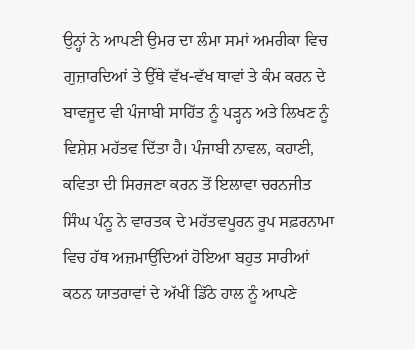ਉਨ੍ਹਾਂ ਨੇ ਆਪਣੀ ਉਮਰ ਦਾ ਲੰਮਾ ਸਮਾਂ ਅਮਰੀਕਾ ਵਿਚ ਗੁਜ਼ਾਰਦਿਆਂ ਤੇ ਉੱਥੇ ਵੱਖ-ਵੱਖ ਥਾਵਾਂ ਤੇ ਕੰਮ ਕਰਨ ਦੇ ਬਾਵਜੂਦ ਵੀ ਪੰਜਾਬੀ ਸਾਹਿੱਤ ਨੂੰ ਪੜ੍ਹਨ ਅਤੇ ਲਿਖਣ ਨੂੰ ਵਿਸ਼ੇਸ਼ ਮਹੱਤਵ ਦਿੱਤਾ ਹੈ। ਪੰਜਾਬੀ ਨਾਵਲ, ਕਹਾਣੀ, ਕਵਿਤਾ ਦੀ ਸਿਰਜਣਾ ਕਰਨ ਤੋਂ ਇਲਾਵਾ ਚਰਨਜੀਤ ਸਿੰਘ ਪੰਨੂ ਨੇ ਵਾਰਤਕ ਦੇ ਮਹੱਤਵਪੂਰਨ ਰੂਪ ਸਫ਼ਰਨਾਮਾ ਵਿਚ ਹੱਥ ਅਜ਼ਮਾਉਂਦਿਆਂ ਹੋਇਆ ਬਹੁਤ ਸਾਰੀਆਂ ਕਠਨ ਯਾਤਰਾਵਾਂ ਦੇ ਅੱਖੀਂ ਡਿੱਠੇ ਹਾਲ ਨੂੰ ਆਪਣੇ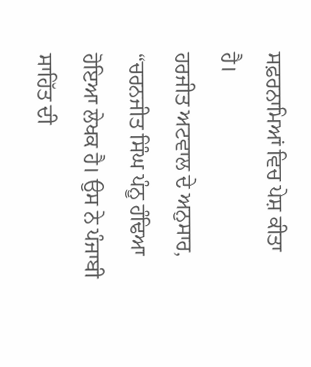ਸਫ਼ਰਨਾਮਿਆਂ ਵਿਚ ਪੇਸ਼ ਕੀਤਾ ਹੈ।
ਹਰਜੀਤ ਅਟਵਾਲ ਦੇ ਅਨੁਸਾਰ, “ਚਰਨਜੀਤ ਸਿੰਘ ਪੰਨੂ ਹੰਢਿਆ ਹੋਇਆ ਲੇਖਕ ਹੈ। ਉਸ ਨੇ ਪੰਜਾਬੀ ਸਾਹਿੱਤ ਦੀ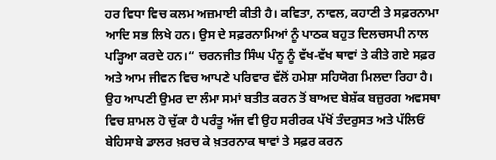ਹਰ ਵਿਧਾ ਵਿਚ ਕਲਮ ਅਜ਼ਮਾਈ ਕੀਤੀ ਹੈ। ਕਵਿਤਾ, ਨਾਵਲ, ਕਹਾਣੀ ਤੇ ਸਫ਼ਰਨਾਮਾ ਆਦਿ ਸਭ ਲਿਖੇ ਹਨ। ਉਸ ਦੇ ਸਫ਼ਰਨਾਮਿਆਂ ਨੂੰ ਪਾਠਕ ਬਹੁਤ ਦਿਲਚਸਪੀ ਨਾਲ ਪੜ੍ਹਿਆ ਕਰਦੇ ਹਨ।“ ਚਰਨਜੀਤ ਸਿੰਘ ਪੰਨੂ ਨੂੰ ਵੱਖ-ਵੱਖ ਥਾਵਾਂ ਤੇ ਕੀਤੇ ਗਏ ਸਫ਼ਰ ਅਤੇ ਆਮ ਜੀਵਨ ਵਿਚ ਆਪਣੇ ਪਰਿਵਾਰ ਵੱਲੋਂ ਹਮੇਸ਼ਾ ਸਹਿਯੋਗ ਮਿਲਦਾ ਰਿਹਾ ਹੈ। ਉਹ ਆਪਣੀ ਉਮਰ ਦਾ ਲੰਮਾ ਸਮਾਂ ਬਤੀਤ ਕਰਨ ਤੋਂ ਬਾਅਦ ਬੇਸ਼ੱਕ ਬਜ਼ੁਰਗ ਅਵਸਥਾ ਵਿਚ ਸ਼ਾਮਲ ਹੋ ਚੁੱਕਾ ਹੈ ਪਰੰਤੂ ਅੱਜ ਵੀ ਉਹ ਸਰੀਰਕ ਪੱਖੋਂ ਤੰਦਰੁਸਤ ਅਤੇ ਪੱਲਿਓਂ ਬੇਹਿਸਾਬੇ ਡਾਲਰ ਖ਼ਰਚ ਕੇ ਖ਼ਤਰਨਾਕ ਥਾਵਾਂ ਤੇ ਸਫ਼ਰ ਕਰਨ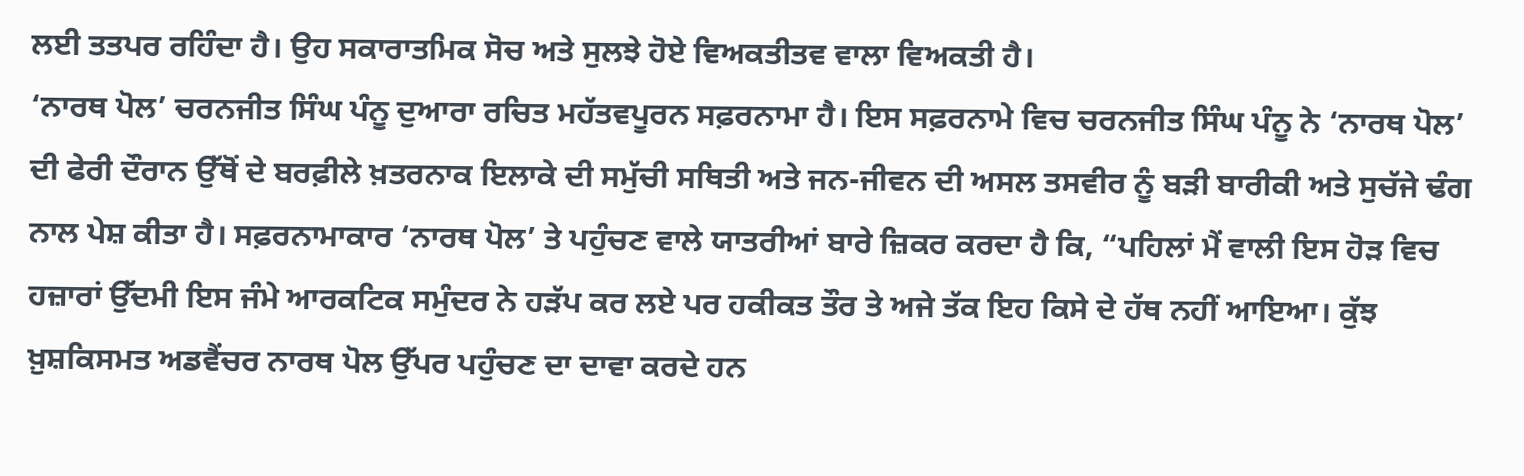ਲਈ ਤਤਪਰ ਰਹਿੰਦਾ ਹੈ। ਉਹ ਸਕਾਰਾਤਮਿਕ ਸੋਚ ਅਤੇ ਸੁਲਝੇ ਹੋਏ ਵਿਅਕਤੀਤਵ ਵਾਲਾ ਵਿਅਕਤੀ ਹੈ।
‘ਨਾਰਥ ਪੋਲ’ ਚਰਨਜੀਤ ਸਿੰਘ ਪੰਨੂ ਦੁਆਰਾ ਰਚਿਤ ਮਹੱਤਵਪੂਰਨ ਸਫ਼ਰਨਾਮਾ ਹੈ। ਇਸ ਸਫ਼ਰਨਾਮੇ ਵਿਚ ਚਰਨਜੀਤ ਸਿੰਘ ਪੰਨੂ ਨੇ ‘ਨਾਰਥ ਪੋਲ’ ਦੀ ਫੇਰੀ ਦੌਰਾਨ ਉੱਥੋਂ ਦੇ ਬਰਫ਼ੀਲੇ ਖ਼ਤਰਨਾਕ ਇਲਾਕੇ ਦੀ ਸਮੁੱਚੀ ਸਥਿਤੀ ਅਤੇ ਜਨ-ਜੀਵਨ ਦੀ ਅਸਲ ਤਸਵੀਰ ਨੂੰ ਬੜੀ ਬਾਰੀਕੀ ਅਤੇ ਸੁਚੱਜੇ ਢੰਗ ਨਾਲ ਪੇਸ਼ ਕੀਤਾ ਹੈ। ਸਫ਼ਰਨਾਮਾਕਾਰ ‘ਨਾਰਥ ਪੋਲ’ ਤੇ ਪਹੁੰਚਣ ਵਾਲੇ ਯਾਤਰੀਆਂ ਬਾਰੇ ਜ਼ਿਕਰ ਕਰਦਾ ਹੈ ਕਿ, “ਪਹਿਲਾਂ ਮੈਂ ਵਾਲੀ ਇਸ ਹੋੜ ਵਿਚ ਹਜ਼ਾਰਾਂ ਉੱਦਮੀ ਇਸ ਜੰਮੇ ਆਰਕਟਿਕ ਸਮੁੰਦਰ ਨੇ ਹੜੱਪ ਕਰ ਲਏ ਪਰ ਹਕੀਕਤ ਤੌਰ ਤੇ ਅਜੇ ਤੱਕ ਇਹ ਕਿਸੇ ਦੇ ਹੱਥ ਨਹੀਂ ਆਇਆ। ਕੁੱਝ ਖ਼ੁਸ਼ਕਿਸਮਤ ਅਡਵੈਂਚਰ ਨਾਰਥ ਪੋਲ ਉੱਪਰ ਪਹੁੰਚਣ ਦਾ ਦਾਵਾ ਕਰਦੇ ਹਨ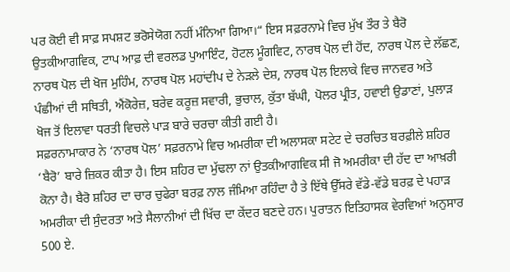ਪਰ ਕੋਈ ਵੀ ਸਾਫ਼ ਸਪਸ਼ਟ ਭਰੋਸੇਯੋਗ ਨਹੀਂ ਮੰਨਿਆ ਗਿਆ।“ ਇਸ ਸਫ਼ਰਨਾਮੇ ਵਿਚ ਮੁੱਖ ਤੌਰ ਤੇ ਬੈਰੋ ਉਤਕੀਆਗਵਿਕ, ਟਾਪ ਆਫ਼ ਦੀ ਵਰਲਡ ਪੁਆਇੰਟ, ਹੋਟਲ ਮੂੰਗਵਿਟ, ਨਾਰਥ ਪੋਲ ਦੀ ਹੋਂਦ, ਨਾਰਥ ਪੋਲ ਦੇ ਲੱਛਣ, ਨਾਰਥ ਪੋਲ ਦੀ ਖੋਜ ਮੁਹਿੰਮ, ਨਾਰਥ ਪੋਲ ਮਹਾਂਦੀਪ ਦੇ ਨੇੜਲੇ ਦੇਸ਼, ਨਾਰਥ ਪੋਲ ਇਲਾਕੇ ਵਿਚ ਜਾਨਵਰ ਅਤੇ ਪੰਛੀਆਂ ਦੀ ਸਥਿਤੀ, ਐਂਕੋਰੇਜ਼, ਬਰੇਵ ਕਰੂਜ਼ ਸਵਾਰੀ, ਭੁਚਾਲ, ਕੁੱਤਾ ਬੱਘੀ, ਪੋਲਰ ਪ੍ਰੀਤ, ਹਵਾਈ ਉਡਾਣਾਂ, ਪੁਲਾੜ ਖੋਜ ਤੋਂ ਇਲਾਵਾ ਧਰਤੀ ਵਿਚਲੇ ਪਾੜ ਬਾਰੇ ਚਰਚਾ ਕੀਤੀ ਗਈ ਹੈ।
ਸਫ਼ਰਨਾਮਾਕਾਰ ਨੇ ‘ਨਾਰਥ ਪੋਲ’ ਸਫ਼ਰਨਾਮੇ ਵਿਚ ਅਮਰੀਕਾ ਦੀ ਅਲਾਸਕਾ ਸਟੇਟ ਦੇ ਚਰਚਿਤ ਬਰਫ਼ੀਲੇ ਸ਼ਹਿਰ ‘ਬੈਰੋ’ ਬਾਰੇ ਜ਼ਿਕਰ ਕੀਤਾ ਹੈ। ਇਸ ਸ਼ਹਿਰ ਦਾ ਮੁੱਢਲਾ ਨਾਂ ਉਤਕੀਆਗਵਿਕ ਸੀ ਜੋ ਅਮਰੀਕਾ ਦੀ ਹੱਦ ਦਾ ਆਖ਼ਰੀ ਕੋਨਾ ਹੈ। ਬੈਰੋ ਸ਼ਹਿਰ ਦਾ ਚਾਰ ਚੁਫੇਰਾ ਬਰਫ਼ ਨਾਲ ਜੰਮਿਆ ਰਹਿੰਦਾ ਹੈ ਤੇ ਇੱਥੇ ਉੱਸਰੇ ਵੱਡੇ-ਵੱਡੇ ਬਰਫ਼ ਦੇ ਪਹਾੜ ਅਮਰੀਕਾ ਦੀ ਸੁੰਦਰਤਾ ਅਤੇ ਸੈਲਾਨੀਆਂ ਦੀ ਖਿੱਚ ਦਾ ਕੇਂਦਰ ਬਣਦੇ ਹਨ। ਪੁਰਾਤਨ ਇਤਿਹਾਸਕ ਵੇਰਵਿਆਂ ਅਨੁਸਾਰ 500 ਏ.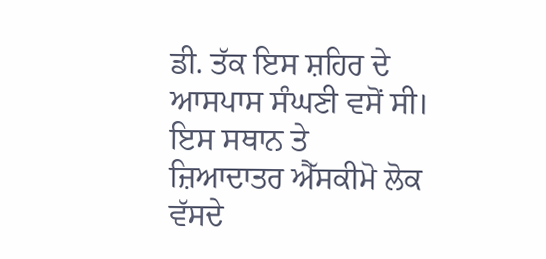ਡੀ. ਤੱਕ ਇਸ ਸ਼ਹਿਰ ਦੇ ਆਸਪਾਸ ਸੰਘਣੀ ਵਸੋਂ ਸੀ। ਇਸ ਸਥਾਨ ਤੇ ਜ਼ਿਆਦਾਤਰ ਐੱਸਕੀਮੋ ਲੋਕ ਵੱਸਦੇ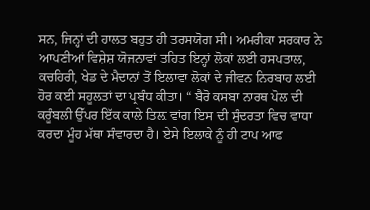ਸਨ, ਜਿਨ੍ਹਾਂ ਦੀ ਹਾਲਤ ਬਹੁਤ ਹੀ ਤਰਸਯੋਗ ਸੀ। ਅਮਰੀਕਾ ਸਰਕਾਰ ਨੇ ਆਪਣੀਆਂ ਵਿਸ਼ੇਸ਼ ਯੋਜਨਾਵਾਂ ਤਹਿਤ ਇਨ੍ਹਾਂ ਲੋਕਾਂ ਲਈ ਹਸਪਤਾਲ, ਕਚਹਿਰੀ, ਖੇਡ ਦੇ ਮੈਦਾਨਾਂ ਤੋਂ ਇਲਾਵਾ ਲੋਕਾਂ ਦੇ ਜੀਵਨ ਨਿਰਬਾਹ ਲਈ ਹੋਰ ਕਈ ਸਹੂਲਤਾਂ ਦਾ ਪ੍ਰਬੰਧ ਕੀਤਾ। “ ਬੈਰੋ ਕਸਬਾ ਨਾਰਥ ਪੋਲ ਦੀ ਕਰੂੰਬਲੀ ਉੱਪਰ ਇੱਕ ਕਾਲੇ ਤਿਲ਼ ਵਾਂਗ ਇਸ ਦੀ ਸੁੰਦਰਤਾ ਵਿਚ ਵਾਧਾ ਕਰਦਾ ਮੂੰਹ ਮੱਥਾ ਸੰਵਾਰਦਾ ਹੈ। ਏਸੇ ਇਲਾਕੇ ਨੂੰ ਹੀ ਟਾਪ ਆਫ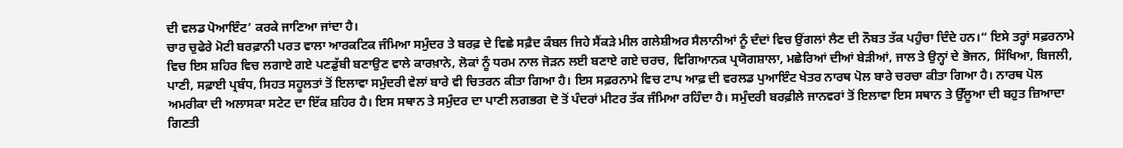ਦੀ ਵਲਡ ਪੋਆਇੰਟ’ ਕਰਕੇ ਜਾਣਿਆ ਜਾਂਦਾ ਹੈ।
ਚਾਰ ਚੁਫੇਰੇ ਮੋਟੀ ਬਰਫ਼ਾਨੀ ਪਰਤ ਵਾਲਾ ਆਰਕਟਿਕ ਜੰਮਿਆ ਸਮੁੰਦਰ ਤੇ ਬਰਫ਼ ਦੇ ਵਿਛੇ ਸਫ਼ੈਦ ਕੰਬਲ ਜਿਹੇ ਸੈਂਕੜੇ ਮੀਲ ਗਲੇਸ਼ੀਅਰ ਸੈਲਾਨੀਆਂ ਨੂੰ ਦੰਦਾਂ ਵਿਚ ਉਂਗਲਾਂ ਲੈਣ ਦੀ ਨੌਬਤ ਤੱਕ ਪਹੁੰਚਾ ਦਿੰਦੇ ਹਨ।“ ਇਸੇ ਤਰ੍ਹਾਂ ਸਫ਼ਰਨਾਮੇ ਵਿਚ ਇਸ ਸ਼ਹਿਰ ਵਿਚ ਲਗਾਏ ਗਏ ਪਣਡੁੱਬੀ ਬਣਾਉਣ ਵਾਲੇ ਕਾਰਖ਼ਾਨੇ, ਲੋਕਾਂ ਨੂੰ ਧਰਮ ਨਾਲ ਜੋੜਨ ਲਈ ਬਣਾਏ ਗਏ ਚਰਚ, ਵਿਗਿਆਨਕ ਪ੍ਰਯੋਗਸ਼ਾਲਾ, ਮਛੇਰਿਆਂ ਦੀਆਂ ਬੇੜੀਆਂ, ਜਾਲ ਤੇ ਉਨ੍ਹਾਂ ਦੇ ਭੋਜਨ, ਸਿੱਖਿਆ, ਬਿਜਲੀ, ਪਾਣੀ, ਸਫ਼ਾਈ ਪ੍ਰਬੰਧ, ਸਿਹਤ ਸਹੂਲਤਾਂ ਤੋਂ ਇਲਾਵਾ ਸਮੁੰਦਰੀ ਵੇਲਾਂ ਬਾਰੇ ਵੀ ਚਿਤਰਨ ਕੀਤਾ ਗਿਆ ਹੈ। ਇਸ ਸਫ਼ਰਨਾਮੇ ਵਿਚ ਟਾਪ ਆਫ਼ ਦੀ ਵਰਲਡ ਪੁਆਇੰਟ ਖੇਤਰ ਨਾਰਥ ਪੋਲ ਬਾਰੇ ਚਰਚਾ ਕੀਤਾ ਗਿਆ ਹੈ। ਨਾਰਥ ਪੋਲ ਅਮਰੀਕਾ ਦੀ ਅਲਾਸਕਾ ਸਟੇਟ ਦਾ ਇੱਕ ਸ਼ਹਿਰ ਹੈ। ਇਸ ਸਥਾਨ ਤੇ ਸਮੁੰਦਰ ਦਾ ਪਾਣੀ ਲਗਭਗ ਦੋ ਤੋਂ ਪੰਦਰਾਂ ਮੀਟਰ ਤੱਕ ਜੰਮਿਆ ਰਹਿੰਦਾ ਹੈ। ਸਮੁੰਦਰੀ ਬਰਫ਼ੀਲੇ ਜਾਨਵਰਾਂ ਤੋਂ ਇਲਾਵਾ ਇਸ ਸਥਾਨ ਤੇ ਉੱਲੂਆ ਦੀ ਬਹੁਤ ਜ਼ਿਆਦਾ ਗਿਣਤੀ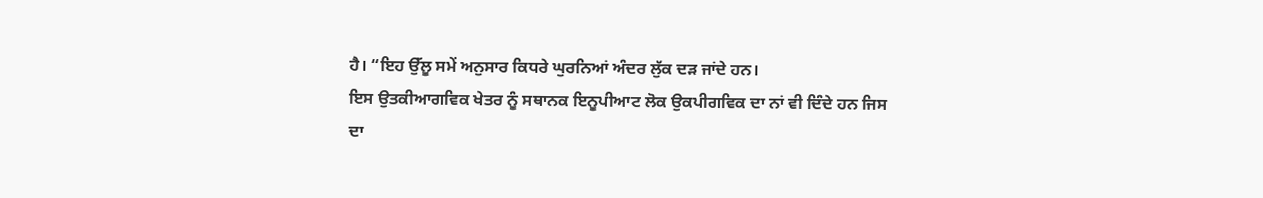ਹੈ। “ਇਹ ਉੱਲੂ ਸਮੇਂ ਅਨੁਸਾਰ ਕਿਧਰੇ ਘੁਰਨਿਆਂ ਅੰਦਰ ਲੁੱਕ ਦੜ ਜਾਂਦੇ ਹਨ।
ਇਸ ਉਤਕੀਆਗਵਿਕ ਖੇਤਰ ਨੂੰ ਸਥਾਨਕ ਇਨੂਪੀਆਟ ਲੋਕ ਉਕਪੀਗਵਿਕ ਦਾ ਨਾਂ ਵੀ ਦਿੰਦੇ ਹਨ ਜਿਸ ਦਾ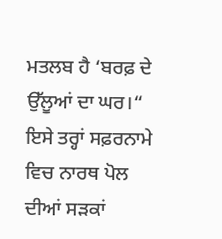ਮਤਲਬ ਹੈ ‘ਬਰਫ਼ ਦੇ ਉੱਲੂਆਂ ਦਾ ਘਰ।“ ਇਸੇ ਤਰ੍ਹਾਂ ਸਫ਼ਰਨਾਮੇ ਵਿਚ ਨਾਰਥ ਪੋਲ ਦੀਆਂ ਸੜਕਾਂ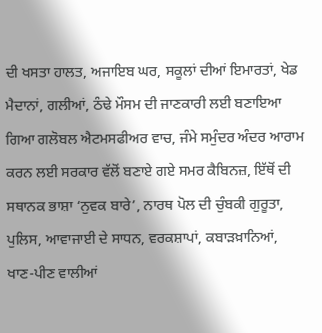ਦੀ ਖਸਤਾ ਹਾਲਤ, ਅਜਾਇਬ ਘਰ, ਸਕੂਲਾਂ ਦੀਆਂ ਇਮਾਰਤਾਂ, ਖੇਡ ਮੈਦਾਨਾਂ, ਗਲੀਆਂ, ਠੰਢੇ ਮੌਸਮ ਦੀ ਜਾਣਕਾਰੀ ਲਈ ਬਣਾਇਆ ਗਿਆ ਗਲੋਬਲ ਐਟਮਸਫੀਅਰ ਵਾਚ, ਜੰਮੇ ਸਮੁੰਦਰ ਅੰਦਰ ਆਰਾਮ ਕਰਨ ਲਈ ਸਰਕਾਰ ਵੱਲੋਂ ਬਣਾਏ ਗਏ ਸਮਰ ਕੈਬਿਨਜ਼, ਇੱਥੋਂ ਦੀ ਸਥਾਨਕ ਭਾਸ਼ਾ ‘ਨੁਵਕ ਬਾਰੇ’, ਨਾਰਥ ਪੋਲ ਦੀ ਚੁੰਬਕੀ ਗੁਰੂਤਾ, ਪੁਲਿਸ, ਆਵਾਜਾਈ ਦੇ ਸਾਧਨ, ਵਰਕਸ਼ਾਪਾਂ, ਕਬਾੜਖ਼ਾਨਿਆਂ, ਖਾਣ-ਪੀਣ ਵਾਲੀਆਂ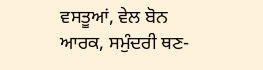ਵਸਤੂਆਂ, ਵੇਲ ਬੋਨ ਆਰਕ, ਸਮੁੰਦਰੀ ਥਣ-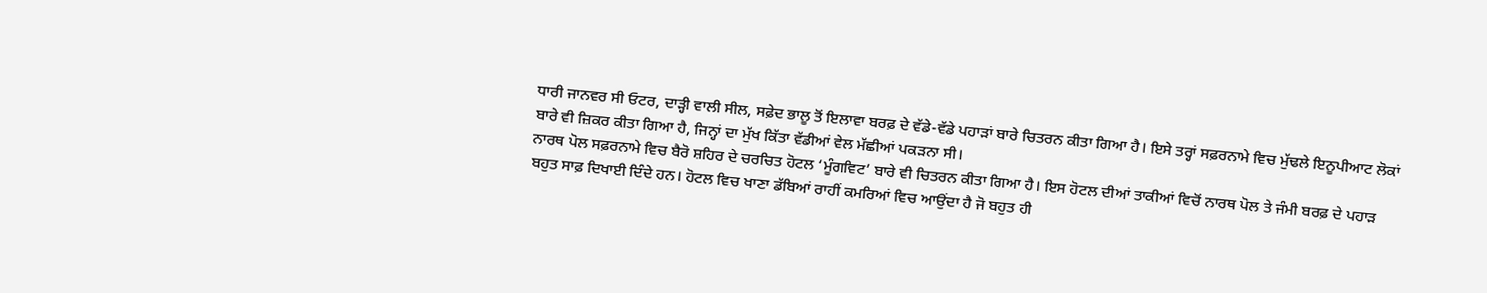ਧਾਰੀ ਜਾਨਵਰ ਸੀ ਓਟਰ, ਦਾੜ੍ਹੀ ਵਾਲੀ ਸੀਲ, ਸਫ਼ੇਦ ਭਾਲੂ ਤੋਂ ਇਲਾਵਾ ਬਰਫ਼ ਦੇ ਵੱਡੇ-ਵੱਡੇ ਪਹਾੜਾਂ ਬਾਰੇ ਚਿਤਰਨ ਕੀਤਾ ਗਿਆ ਹੈ। ਇਸੇ ਤਰ੍ਹਾਂ ਸਫ਼ਰਨਾਮੇ ਵਿਚ ਮੁੱਢਲੇ ਇਨੂਪੀਆਟ ਲੋਕਾਂ ਬਾਰੇ ਵੀ ਜ਼ਿਕਰ ਕੀਤਾ ਗਿਆ ਹੈ, ਜਿਨ੍ਹਾਂ ਦਾ ਮੁੱਖ ਕਿੱਤਾ ਵੱਡੀਆਂ ਵੇਲ ਮੱਛੀਆਂ ਪਕੜਨਾ ਸੀ।
ਨਾਰਥ ਪੋਲ ਸਫ਼ਰਨਾਮੇ ਵਿਚ ਬੈਰੋ ਸ਼ਹਿਰ ਦੇ ਚਰਚਿਤ ਹੋਟਲ ‘ਮੂੰਗਵਿਟ’ ਬਾਰੇ ਵੀ ਚਿਤਰਨ ਕੀਤਾ ਗਿਆ ਹੈ। ਇਸ ਹੋਟਲ ਦੀਆਂ ਤਾਕੀਆਂ ਵਿਚੋਂ ਨਾਰਥ ਪੋਲ ਤੇ ਜੰਮੀ ਬਰਫ਼ ਦੇ ਪਹਾੜ ਬਹੁਤ ਸਾਫ਼ ਦਿਖਾਈ ਦਿੰਦੇ ਹਨ। ਹੋਟਲ ਵਿਚ ਖਾਣਾ ਡੱਬਿਆਂ ਰਾਹੀਂ ਕਮਰਿਆਂ ਵਿਚ ਆਉਂਦਾ ਹੈ ਜੋ ਬਹੁਤ ਹੀ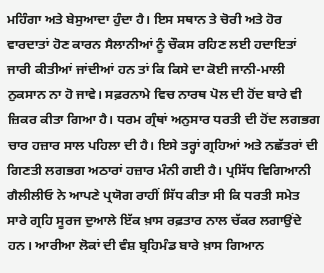ਮਹਿੰਗਾ ਅਤੇ ਬੇਸੁਆਦਾ ਹੁੰਦਾ ਹੈ। ਇਸ ਸਥਾਨ ਤੇ ਚੋਰੀ ਅਤੇ ਹੋਰ ਵਾਰਦਾਤਾਂ ਹੋਣ ਕਾਰਨ ਸੈਲਾਨੀਆਂ ਨੂੰ ਚੌਕਸ ਰਹਿਣ ਲਈ ਹਦਾਇਤਾਂ ਜਾਰੀ ਕੀਤੀਆਂ ਜਾਂਦੀਆਂ ਹਨ ਤਾਂ ਕਿ ਕਿਸੇ ਦਾ ਕੋਈ ਜਾਨੀ-ਮਾਲੀ ਨੁਕਸਾਨ ਨਾ ਹੋ ਜਾਵੇ। ਸਫ਼ਰਨਾਮੇ ਵਿਚ ਨਾਰਥ ਪੋਲ ਦੀ ਹੋਂਦ ਬਾਰੇ ਵੀ ਜ਼ਿਕਰ ਕੀਤਾ ਗਿਆ ਹੈ। ਧਰਮ ਗ੍ਰੰਥਾਂ ਅਨੁਸਾਰ ਧਰਤੀ ਦੀ ਹੋਂਦ ਲਗਭਗ ਚਾਰ ਹਜ਼ਾਰ ਸਾਲ ਪਹਿਲਾ ਦੀ ਹੈ। ਇਸੇ ਤਰ੍ਹਾਂ ਗ੍ਰਹਿਆਂ ਅਤੇ ਨਛੱਤਰਾਂ ਦੀ ਗਿਣਤੀ ਲਗਭਗ ਅਠਾਰਾਂ ਹਜ਼ਾਰ ਮੰਨੀ ਗਈ ਹੈ। ਪ੍ਰਸਿੱਧ ਵਿਗਿਆਨੀ ਗੈਲੀਲੀਓ ਨੇ ਆਪਣੇ ਪ੍ਰਯੋਗ ਰਾਹੀਂ ਸਿੱਧ ਕੀਤਾ ਸੀ ਕਿ ਧਰਤੀ ਸਮੇਤ ਸਾਰੇ ਗ੍ਰਹਿ ਸੂਰਜ ਦੁਆਲੇ ਇੱਕ ਖ਼ਾਸ ਰਫ਼ਤਾਰ ਨਾਲ ਚੱਕਰ ਲਗਾਉਂਦੇ ਹਨ। ਆਰੀਆ ਲੋਕਾਂ ਦੀ ਵੰਸ਼ ਬ੍ਰਹਿਮੰਡ ਬਾਰੇ ਖ਼ਾਸ ਗਿਆਨ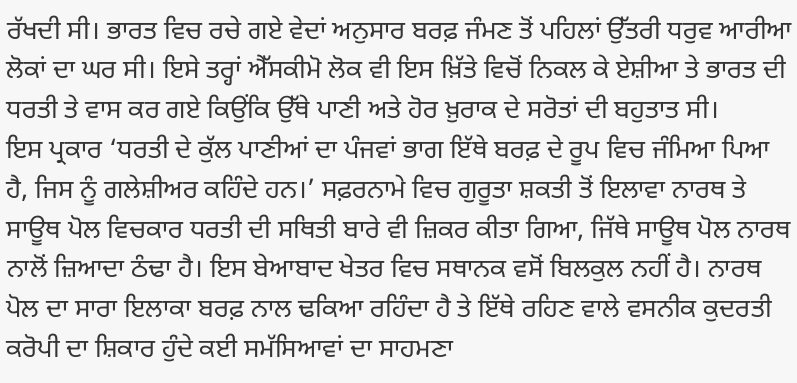ਰੱਖਦੀ ਸੀ। ਭਾਰਤ ਵਿਚ ਰਚੇ ਗਏ ਵੇਦਾਂ ਅਨੁਸਾਰ ਬਰਫ਼ ਜੰਮਣ ਤੋਂ ਪਹਿਲਾਂ ਉੱਤਰੀ ਧਰੁਵ ਆਰੀਆ ਲੋਕਾਂ ਦਾ ਘਰ ਸੀ। ਇਸੇ ਤਰ੍ਹਾਂ ਐੱਸਕੀਮੋ ਲੋਕ ਵੀ ਇਸ ਖ਼ਿੱਤੇ ਵਿਚੋਂ ਨਿਕਲ ਕੇ ਏਸ਼ੀਆ ਤੇ ਭਾਰਤ ਦੀ ਧਰਤੀ ਤੇ ਵਾਸ ਕਰ ਗਏ ਕਿਉਂਕਿ ਉੱਥੇ ਪਾਣੀ ਅਤੇ ਹੋਰ ਖ਼ੁਰਾਕ ਦੇ ਸਰੋਤਾਂ ਦੀ ਬਹੁਤਾਤ ਸੀ।
ਇਸ ਪ੍ਰਕਾਰ ‘ਧਰਤੀ ਦੇ ਕੁੱਲ ਪਾਣੀਆਂ ਦਾ ਪੰਜਵਾਂ ਭਾਗ ਇੱਥੇ ਬਰਫ਼ ਦੇ ਰੂਪ ਵਿਚ ਜੰਮਿਆ ਪਿਆ ਹੈ, ਜਿਸ ਨੂੰ ਗਲੇਸ਼ੀਅਰ ਕਹਿੰਦੇ ਹਨ।’ ਸਫ਼ਰਨਾਮੇ ਵਿਚ ਗੁਰੂਤਾ ਸ਼ਕਤੀ ਤੋਂ ਇਲਾਵਾ ਨਾਰਥ ਤੇ ਸਾਊਥ ਪੋਲ ਵਿਚਕਾਰ ਧਰਤੀ ਦੀ ਸਥਿਤੀ ਬਾਰੇ ਵੀ ਜ਼ਿਕਰ ਕੀਤਾ ਗਿਆ, ਜਿੱਥੇ ਸਾਊਥ ਪੋਲ ਨਾਰਥ ਨਾਲੋਂ ਜ਼ਿਆਦਾ ਠੰਢਾ ਹੈ। ਇਸ ਬੇਆਬਾਦ ਖੇਤਰ ਵਿਚ ਸਥਾਨਕ ਵਸੋਂ ਬਿਲਕੁਲ ਨਹੀਂ ਹੈ। ਨਾਰਥ ਪੋਲ ਦਾ ਸਾਰਾ ਇਲਾਕਾ ਬਰਫ਼ ਨਾਲ ਢਕਿਆ ਰਹਿੰਦਾ ਹੈ ਤੇ ਇੱਥੇ ਰਹਿਣ ਵਾਲੇ ਵਸਨੀਕ ਕੁਦਰਤੀ ਕਰੋਪੀ ਦਾ ਸ਼ਿਕਾਰ ਹੁੰਦੇ ਕਈ ਸਮੱਸਿਆਵਾਂ ਦਾ ਸਾਹਮਣਾ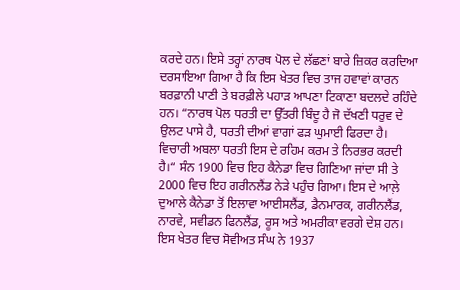ਕਰਦੇ ਹਨ। ਇਸੇ ਤਰ੍ਹਾਂ ਨਾਰਥ ਪੋਲ ਦੇ ਲੱਛਣਾਂ ਬਾਰੇ ਜ਼ਿਕਰ ਕਰਦਿਆ ਦਰਸਾਇਆ ਗਿਆ ਹੈ ਕਿ ਇਸ ਖੇਤਰ ਵਿਚ ਤਾਜ ਹਵਾਵਾਂ ਕਾਰਨ ਬਰਫ਼ਾਨੀ ਪਾਣੀ ਤੇ ਬਰਫ਼ੀਲੇ ਪਹਾੜ ਆਪਣਾ ਟਿਕਾਣਾ ਬਦਲਦੇ ਰਹਿੰਦੇ ਹਨ। “ਨਾਰਥ ਪੋਲ ਧਰਤੀ ਦਾ ਉੱਤਰੀ ਬਿੰਦੂ ਹੈ ਜੋ ਦੱਖਣੀ ਧਰੁਵ ਦੇ ਉਲਟ ਪਾਸੇ ਹੈ, ਧਰਤੀ ਦੀਆਂ ਵਾਗਾਂ ਫੜ ਘੁਮਾਈ ਫਿਰਦਾ ਹੈ। ਵਿਚਾਰੀ ਅਬਲਾ ਧਰਤੀ ਇਸ ਦੇ ਰਹਿਮ ਕਰਮ ਤੇ ਨਿਰਭਰ ਕਰਦੀ ਹੈ।“ ਸੰਨ 1900 ਵਿਚ ਇਹ ਕੈਨੇਡਾ ਵਿਚ ਗਿਣਿਆ ਜਾਂਦਾ ਸੀ ਤੇ 2000 ਵਿਚ ਇਹ ਗਰੀਨਲੈਂਡ ਨੇੜੇ ਪਹੁੰਚ ਗਿਆ। ਇਸ ਦੇ ਆਲ਼ੇ ਦੁਆਲੇ ਕੈਨੇਡਾ ਤੋਂ ਇਲਾਵਾ ਆਈਸਲੈਂਡ, ਡੈਨਮਾਰਕ, ਗਰੀਨਲੈਂਡ, ਨਾਰਵੇ, ਸਵੀਡਨ ਫਿਨਲੈਂਡ, ਰੂਸ ਅਤੇ ਅਮਰੀਕਾ ਵਰਗੇ ਦੇਸ਼ ਹਨ।
ਇਸ ਖੇਤਰ ਵਿਚ ਸੋਵੀਅਤ ਸੰਘ ਨੇ 1937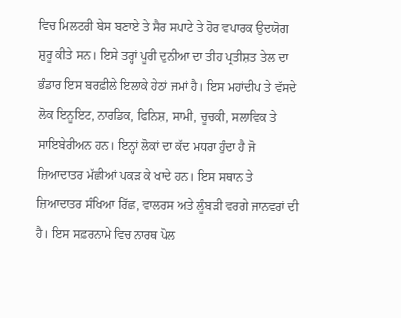ਵਿਚ ਮਿਲਟਰੀ ਬੇਸ ਬਣਾਏ ਤੇ ਸੈਰ ਸਪਾਟੇ ਤੇ ਹੋਰ ਵਪਾਰਕ ਉਦਯੋਗ ਸ਼ੁਰੂ ਕੀਤੇ ਸਨ। ਇਸੇ ਤਰ੍ਹਾਂ ਪੂਰੀ ਦੁਨੀਆ ਦਾ ਤੀਹ ਪ੍ਰਤੀਸ਼ਤ ਤੇਲ ਦਾ ਭੰਡਾਰ ਇਸ ਬਰਫ਼ੀਲੇ ਇਲਾਕੇ ਹੇਠਾਂ ਜਮਾਂ ਹੈ। ਇਸ ਮਹਾਂਦੀਪ ਤੇ ਵੱਸਦੇ ਲੋਕ ਇਨੂਇਟ, ਨਾਰਡਿਕ, ਫਿਨਿਸ਼, ਸਾਮੀ, ਚੂਚਕੀ, ਸਲਾਵਿਕ ਤੇ ਸਾਇਬੇਰੀਅਨ ਹਨ। ਇਨ੍ਹਾਂ ਲੋਕਾਂ ਦਾ ਕੱਦ ਮਧਰਾ ਹੁੰਦਾ ਹੈ ਜੋ ਜ਼ਿਆਦਾਤਰ ਮੱਛੀਆਂ ਪਕੜ ਕੇ ਖਾਦੇ ਹਨ। ਇਸ ਸਥਾਨ ਤੇ ਜ਼ਿਆਦਾਤਰ ਸੰਖਿਆ ਰਿੱਛ, ਵਾਲਰਸ ਅਤੇ ਲੂੰਬੜੀ ਵਰਗੇ ਜਾਨਵਰਾਂ ਦੀ ਹੈ। ਇਸ ਸਫ਼ਰਨਾਮੇ ਵਿਚ ਨਾਰਥ ਪੋਲ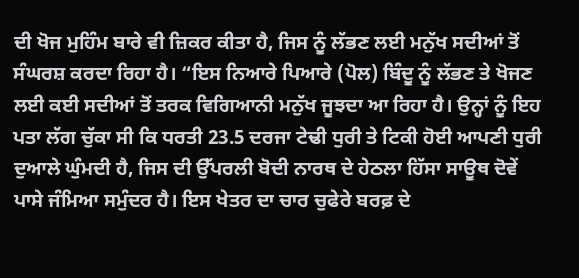ਦੀ ਖੋਜ ਮੁਹਿੰਮ ਬਾਰੇ ਵੀ ਜ਼ਿਕਰ ਕੀਤਾ ਹੈ, ਜਿਸ ਨੂੰ ਲੱਭਣ ਲਈ ਮਨੁੱਖ ਸਦੀਆਂ ਤੋਂ ਸੰਘਰਸ਼ ਕਰਦਾ ਰਿਹਾ ਹੈ। “ਇਸ ਨਿਆਰੇ ਪਿਆਰੇ (ਪੋਲ) ਬਿੰਦੂ ਨੂੰ ਲੱਭਣ ਤੇ ਖੋਜਣ ਲਈ ਕਈ ਸਦੀਆਂ ਤੋਂ ਤਰਕ ਵਿਗਿਆਨੀ ਮਨੁੱਖ ਜੂਝਦਾ ਆ ਰਿਹਾ ਹੈ। ਉਨ੍ਹਾਂ ਨੂੰ ਇਹ ਪਤਾ ਲੱਗ ਚੁੱਕਾ ਸੀ ਕਿ ਧਰਤੀ 23.5 ਦਰਜਾ ਟੇਢੀ ਧੁਰੀ ਤੇ ਟਿਕੀ ਹੋਈ ਆਪਣੀ ਧੁਰੀ ਦੁਆਲੇ ਘੁੰਮਦੀ ਹੈ, ਜਿਸ ਦੀ ਉੱਪਰਲੀ ਬੋਦੀ ਨਾਰਥ ਦੇ ਹੇਠਲਾ ਹਿੱਸਾ ਸਾਊਥ ਦੋਵੇਂ ਪਾਸੇ ਜੰਮਿਆ ਸਮੁੰਦਰ ਹੈ। ਇਸ ਖੇਤਰ ਦਾ ਚਾਰ ਚੁਫੇਰੇ ਬਰਫ਼ ਦੇ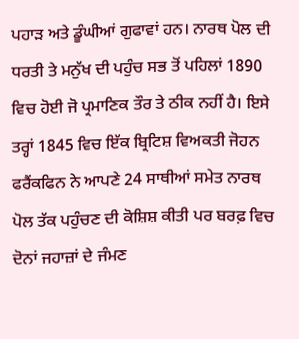ਪਹਾੜ ਅਤੇ ਡੂੰਘੀਆਂ ਗੁਫਾਵਾਂ ਹਨ। ਨਾਰਥ ਪੋਲ ਦੀ ਧਰਤੀ ਤੇ ਮਨੁੱਖ ਦੀ ਪਹੁੰਚ ਸਭ ਤੋਂ ਪਹਿਲਾਂ 1890 ਵਿਚ ਹੋਈ ਜੋ ਪ੍ਰਮਾਣਿਕ ਤੌਰ ਤੇ ਠੀਕ ਨਹੀਂ ਹੈ। ਇਸੇ ਤਰ੍ਹਾਂ 1845 ਵਿਚ ਇੱਕ ਬ੍ਰਿਟਿਸ਼ ਵਿਅਕਤੀ ਜੋਹਨ ਫਰੈਂਕਫਿਨ ਨੇ ਆਪਣੇ 24 ਸਾਥੀਆਂ ਸਮੇਤ ਨਾਰਥ ਪੋਲ ਤੱਕ ਪਹੁੰਚਣ ਦੀ ਕੋਸ਼ਿਸ਼ ਕੀਤੀ ਪਰ ਬਰਫ਼ ਵਿਚ ਦੋਨਾਂ ਜਹਾਜ਼ਾਂ ਦੇ ਜੰਮਣ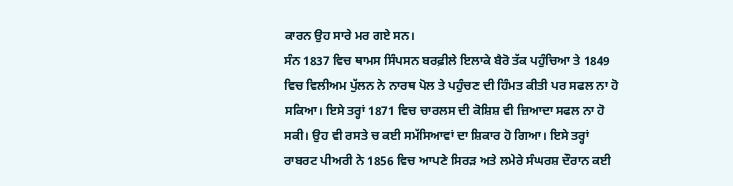ਕਾਰਨ ਉਹ ਸਾਰੇ ਮਰ ਗਏ ਸਨ।
ਸੰਨ 1837 ਵਿਚ ਥਾਮਸ ਸਿੰਪਸਨ ਬਰਫ਼ੀਲੇ ਇਲਾਕੇ ਬੈਰੋ ਤੱਕ ਪਹੁੰਚਿਆ ਤੇ 1849 ਵਿਚ ਵਿਲੀਅਮ ਪੁੱਲਨ ਨੇ ਨਾਰਥ ਪੋਲ ਤੇ ਪਹੁੰਚਣ ਦੀ ਹਿੰਮਤ ਕੀਤੀ ਪਰ ਸਫਲ ਨਾ ਹੋ ਸਕਿਆ। ਇਸੇ ਤਰ੍ਹਾਂ 1871 ਵਿਚ ਚਾਰਲਸ ਦੀ ਕੋਸ਼ਿਸ਼ ਵੀ ਜ਼ਿਆਦਾ ਸਫਲ ਨਾ ਹੋ ਸਕੀ। ਉਹ ਵੀ ਰਸਤੇ ਚ ਕਈ ਸਮੱਸਿਆਵਾਂ ਦਾ ਸ਼ਿਕਾਰ ਹੋ ਗਿਆ। ਇਸੇ ਤਰ੍ਹਾਂ ਰਾਬਰਟ ਪੀਅਰੀ ਨੇ 1856 ਵਿਚ ਆਪਣੇ ਸਿਰੜ ਅਤੇ ਲਮੇਰੇ ਸੰਘਰਸ਼ ਦੌਰਾਨ ਕਈ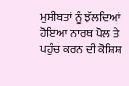ਮੁਸੀਬਤਾਂ ਨੂੰ ਝੱਲਦਿਆਂ ਹੋਇਆ ਨਾਰਥ ਪੋਲ ਤੇ ਪਹੁੰਚ ਕਰਨ ਦੀ ਕੋਸ਼ਿਸ਼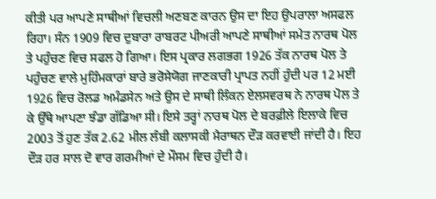ਕੀਤੀ ਪਰ ਆਪਣੇ ਸਾਥੀਆਂ ਵਿਚਲੀ ਅਣਬਣ ਕਾਰਨ ਉਸ ਦਾ ਇਹ ਉਪਰਾਲਾ ਅਸਫਲ ਰਿਹਾ। ਸੰਨ 1909 ਵਿਚ ਦੁਬਾਰਾ ਰਾਬਰਟ ਪੀਅਰੀ ਆਪਣੇ ਸਾਥੀਆਂ ਸਮੇਤ ਨਾਰਥ ਪੋਲ ਤੇ ਪਹੁੰਚਣ ਵਿਚ ਸਫਲ ਹੋ ਗਿਆ। ਇਸ ਪ੍ਰਕਾਰ ਲਗਭਗ 1926 ਤੱਕ ਨਾਰਥ ਪੋਲ ਤੇ ਪਹੁੰਚਣ ਵਾਲੇ ਮੁਹਿੰਮਕਾਰਾਂ ਬਾਰੇ ਭਰੋਸੇਯੋਗ ਜਾਣਕਾਰੀ ਪ੍ਰਾਪਤ ਨਹੀਂ ਹੁੰਦੀ ਪਰ 12 ਮਈ 1926 ਵਿਚ ਰੋਲਡ ਅਮੰਡਸੇਨ ਅਤੇ ਉਸ ਦੇ ਸਾਥੀ ਲਿੰਕਨ ਏਲਸਵਰਥ ਨੇ ਨਾਰਥ ਪੋਲ ਤੇ ਕੇ ਉੱਥੇ ਆਪਣਾ ਝੰਡਾ ਗੱਡਿਆ ਸੀ। ਇਸੇ ਤਰ੍ਹਾਂ ਨਾਰਥ ਪੋਲ ਦੇ ਬਰਫ਼ੀਲੇ ਇਲਾਕੇ ਵਿਚ 2003 ਤੋਂ ਹੁਣ ਤੱਕ 2.62 ਮੀਲ ਲੰਬੀ ਕਲਾਸਕੀ ਮੈਰਾਥਨ ਦੌੜ ਕਰਵਾਈ ਜਾਂਦੀ ਹੈ। ਇਹ ਦੌੜ ਹਰ ਸਾਲ ਦੋ ਵਾਰ ਗਰਮੀਆਂ ਦੇ ਮੌਸਮ ਵਿਚ ਹੁੰਦੀ ਹੈ।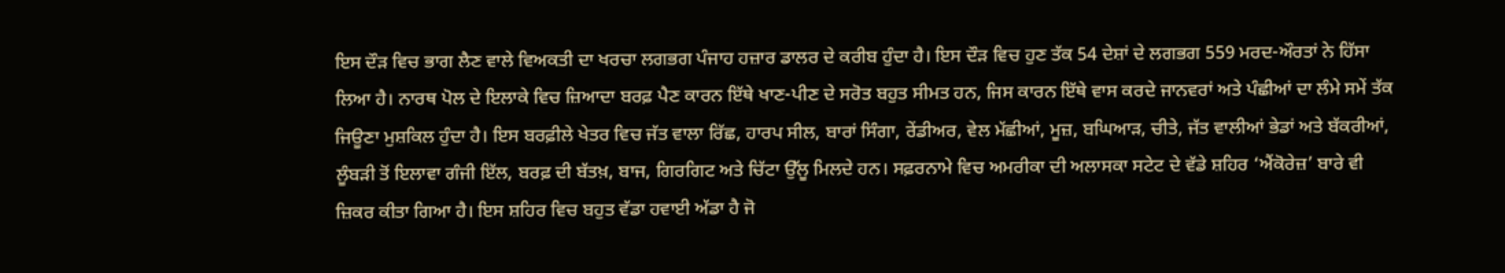ਇਸ ਦੌੜ ਵਿਚ ਭਾਗ ਲੈਣ ਵਾਲੇ ਵਿਅਕਤੀ ਦਾ ਖਰਚਾ ਲਗਭਗ ਪੰਜਾਹ ਹਜ਼ਾਰ ਡਾਲਰ ਦੇ ਕਰੀਬ ਹੁੰਦਾ ਹੈ। ਇਸ ਦੌੜ ਵਿਚ ਹੁਣ ਤੱਕ 54 ਦੇਸ਼ਾਂ ਦੇ ਲਗਭਗ 559 ਮਰਦ-ਔਰਤਾਂ ਨੇ ਹਿੱਸਾ ਲਿਆ ਹੈ। ਨਾਰਥ ਪੋਲ ਦੇ ਇਲਾਕੇ ਵਿਚ ਜ਼ਿਆਦਾ ਬਰਫ਼ ਪੈਣ ਕਾਰਨ ਇੱਥੇ ਖਾਣ-ਪੀਣ ਦੇ ਸਰੋਤ ਬਹੁਤ ਸੀਮਤ ਹਨ, ਜਿਸ ਕਾਰਨ ਇੱਥੇ ਵਾਸ ਕਰਦੇ ਜਾਨਵਰਾਂ ਅਤੇ ਪੰਛੀਆਂ ਦਾ ਲੰਮੇ ਸਮੇਂ ਤੱਕ ਜਿਊਣਾ ਮੁਸ਼ਕਿਲ ਹੁੰਦਾ ਹੈ। ਇਸ ਬਰਫ਼ੀਲੇ ਖੇਤਰ ਵਿਚ ਜੱਤ ਵਾਲਾ ਰਿੱਛ, ਹਾਰਪ ਸੀਲ, ਬਾਰਾਂ ਸਿੰਗਾ, ਰੇਂਡੀਅਰ, ਵੇਲ ਮੱਛੀਆਂ, ਮੂਜ਼, ਬਘਿਆੜ, ਚੀਤੇ, ਜੱਤ ਵਾਲੀਆਂ ਭੇਡਾਂ ਅਤੇ ਬੱਕਰੀਆਂ, ਲੂੰਬੜੀ ਤੋਂ ਇਲਾਵਾ ਗੰਜੀ ਇੱਲ, ਬਰਫ਼ ਦੀ ਬੱਤਖ਼, ਬਾਜ, ਗਿਰਗਿਟ ਅਤੇ ਚਿੱਟਾ ਉੱਲੂ ਮਿਲਦੇ ਹਨ। ਸਫ਼ਰਨਾਮੇ ਵਿਚ ਅਮਰੀਕਾ ਦੀ ਅਲਾਸਕਾ ਸਟੇਟ ਦੇ ਵੱਡੇ ਸ਼ਹਿਰ ‘ਐਂਕੋਰੇਜ਼’ ਬਾਰੇ ਵੀ ਜ਼ਿਕਰ ਕੀਤਾ ਗਿਆ ਹੈ। ਇਸ ਸ਼ਹਿਰ ਵਿਚ ਬਹੁਤ ਵੱਡਾ ਹਵਾਈ ਅੱਡਾ ਹੈ ਜੋ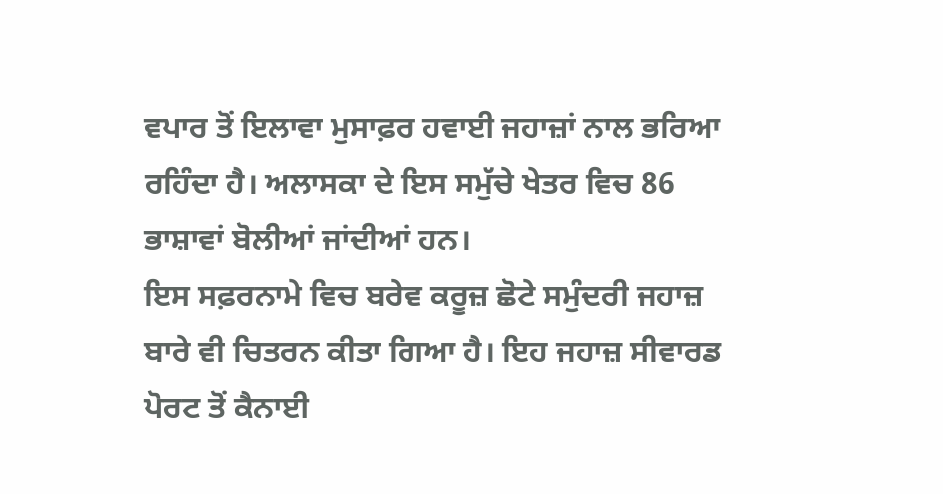ਵਪਾਰ ਤੋਂ ਇਲਾਵਾ ਮੁਸਾਫ਼ਰ ਹਵਾਈ ਜਹਾਜ਼ਾਂ ਨਾਲ ਭਰਿਆ ਰਹਿੰਦਾ ਹੈ। ਅਲਾਸਕਾ ਦੇ ਇਸ ਸਮੁੱਚੇ ਖੇਤਰ ਵਿਚ 86 ਭਾਸ਼ਾਵਾਂ ਬੋਲੀਆਂ ਜਾਂਦੀਆਂ ਹਨ।
ਇਸ ਸਫ਼ਰਨਾਮੇ ਵਿਚ ਬਰੇਵ ਕਰੂਜ਼ ਛੋਟੇ ਸਮੁੰਦਰੀ ਜਹਾਜ਼ ਬਾਰੇ ਵੀ ਚਿਤਰਨ ਕੀਤਾ ਗਿਆ ਹੈ। ਇਹ ਜਹਾਜ਼ ਸੀਵਾਰਡ ਪੋਰਟ ਤੋਂ ਕੈਨਾਈ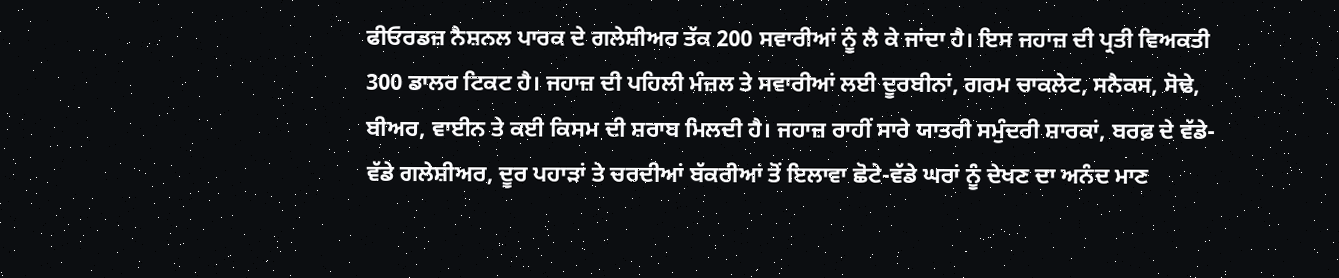ਫੀਓਰਡਜ਼ ਨੈਸ਼ਨਲ ਪਾਰਕ ਦੇ ਗਲੇਸ਼ੀਅਰ ਤੱਕ 200 ਸਵਾਰੀਆਂ ਨੂੰ ਲੈ ਕੇ ਜਾਂਦਾ ਹੈ। ਇਸ ਜਹਾਜ਼ ਦੀ ਪ੍ਰਤੀ ਵਿਅਕਤੀ 300 ਡਾਲਰ ਟਿਕਟ ਹੈ। ਜਹਾਜ਼ ਦੀ ਪਹਿਲੀ ਮੰਜ਼ਲ ਤੇ ਸਵਾਰੀਆਂ ਲਈ ਦੂਰਬੀਨਾਂ, ਗਰਮ ਚਾਕਲੇਟ, ਸਨੈਕਸ, ਸੋਢੇ, ਬੀਅਰ, ਵਾਈਨ ਤੇ ਕਈ ਕਿਸਮ ਦੀ ਸ਼ਰਾਬ ਮਿਲਦੀ ਹੈ। ਜਹਾਜ਼ ਰਾਹੀਂ ਸਾਰੇ ਯਾਤਰੀ ਸਮੁੰਦਰੀ ਸ਼ਾਰਕਾਂ, ਬਰਫ਼ ਦੇ ਵੱਡੇ-ਵੱਡੇ ਗਲੇਸ਼ੀਅਰ, ਦੂਰ ਪਹਾੜਾਂ ਤੇ ਚਰਦੀਆਂ ਬੱਕਰੀਆਂ ਤੋਂ ਇਲਾਵਾ ਛੋਟੇ-ਵੱਡੇ ਘਰਾਂ ਨੂੰ ਦੇਖਣ ਦਾ ਅਨੰਦ ਮਾਣ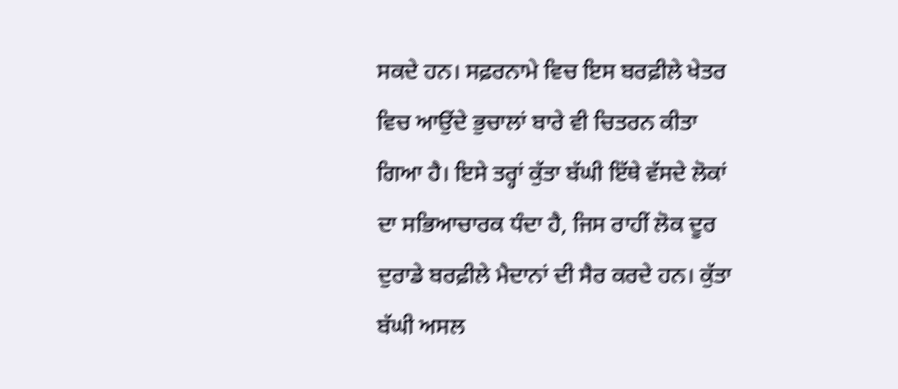ਸਕਦੇ ਹਨ। ਸਫ਼ਰਨਾਮੇ ਵਿਚ ਇਸ ਬਰਫ਼ੀਲੇ ਖੇਤਰ ਵਿਚ ਆਉਂਦੇ ਭੁਚਾਲਾਂ ਬਾਰੇ ਵੀ ਚਿਤਰਨ ਕੀਤਾ ਗਿਆ ਹੈ। ਇਸੇ ਤਰ੍ਹਾਂ ਕੁੱਤਾ ਬੱਘੀ ਇੱਥੇ ਵੱਸਦੇ ਲੋਕਾਂ ਦਾ ਸਭਿਆਚਾਰਕ ਧੰਦਾ ਹੈ, ਜਿਸ ਰਾਹੀਂ ਲੋਕ ਦੂਰ ਦੁਰਾਡੇ ਬਰਫ਼ੀਲੇ ਮੈਦਾਨਾਂ ਦੀ ਸੈਰ ਕਰਦੇ ਹਨ। ਕੁੱਤਾ ਬੱਘੀ ਅਸਲ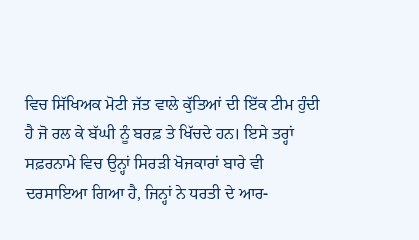ਵਿਚ ਸਿੱਖਿਅਕ ਮੋਟੀ ਜੱਤ ਵਾਲੇ ਕੁੱਤਿਆਂ ਦੀ ਇੱਕ ਟੀਮ ਹੁੰਦੀ ਹੈ ਜੋ ਰਲ ਕੇ ਬੱਘੀ ਨੂੰ ਬਰਫ਼ ਤੇ ਖਿੱਚਦੇ ਹਨ। ਇਸੇ ਤਰ੍ਹਾਂ ਸਫ਼ਰਨਾਮੇ ਵਿਚ ਉਨ੍ਹਾਂ ਸਿਰੜੀ ਖੋਜਕਾਰਾਂ ਬਾਰੇ ਵੀ ਦਰਸਾਇਆ ਗਿਆ ਹੈ, ਜਿਨ੍ਹਾਂ ਨੇ ਧਰਤੀ ਦੇ ਆਰ-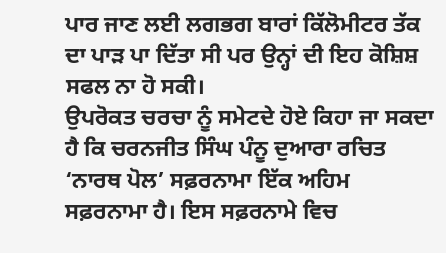ਪਾਰ ਜਾਣ ਲਈ ਲਗਭਗ ਬਾਰਾਂ ਕਿੱਲੋਮੀਟਰ ਤੱਕ ਦਾ ਪਾੜ ਪਾ ਦਿੱਤਾ ਸੀ ਪਰ ਉਨ੍ਹਾਂ ਦੀ ਇਹ ਕੋਸ਼ਿਸ਼ ਸਫਲ ਨਾ ਹੋ ਸਕੀ।
ਉਪਰੋਕਤ ਚਰਚਾ ਨੂੰ ਸਮੇਟਦੇ ਹੋਏ ਕਿਹਾ ਜਾ ਸਕਦਾ ਹੈ ਕਿ ਚਰਨਜੀਤ ਸਿੰਘ ਪੰਨੂ ਦੁਆਰਾ ਰਚਿਤ ‘ਨਾਰਥ ਪੋਲ’ ਸਫ਼ਰਨਾਮਾ ਇੱਕ ਅਹਿਮ ਸਫ਼ਰਨਾਮਾ ਹੈ। ਇਸ ਸਫ਼ਰਨਾਮੇ ਵਿਚ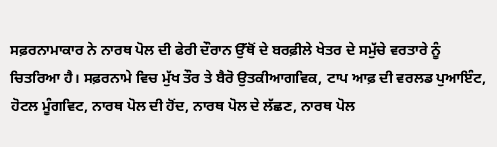ਸਫ਼ਰਨਾਮਾਕਾਰ ਨੇ ਨਾਰਥ ਪੋਲ ਦੀ ਫੇਰੀ ਦੌਰਾਨ ਉੱਥੋਂ ਦੇ ਬਰਫ਼ੀਲੇ ਖੇਤਰ ਦੇ ਸਮੁੱਚੇ ਵਰਤਾਰੇ ਨੂੰ ਚਿਤਰਿਆ ਹੈ। ਸਫ਼ਰਨਾਮੇ ਵਿਚ ਮੁੱਖ ਤੌਰ ਤੇ ਬੈਰੋ ਉਤਕੀਆਗਵਿਕ, ਟਾਪ ਆਫ਼ ਦੀ ਵਰਲਡ ਪੁਆਇੰਟ, ਹੋਟਲ ਮੂੰਗਵਿਟ, ਨਾਰਥ ਪੋਲ ਦੀ ਹੋਂਦ, ਨਾਰਥ ਪੋਲ ਦੇ ਲੱਛਣ, ਨਾਰਥ ਪੋਲ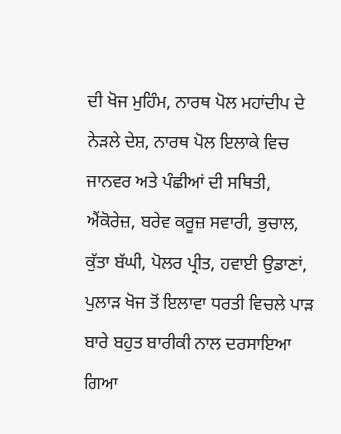ਦੀ ਖੋਜ ਮੁਹਿੰਮ, ਨਾਰਥ ਪੋਲ ਮਹਾਂਦੀਪ ਦੇ ਨੇੜਲੇ ਦੇਸ਼, ਨਾਰਥ ਪੋਲ ਇਲਾਕੇ ਵਿਚ ਜਾਨਵਰ ਅਤੇ ਪੰਛੀਆਂ ਦੀ ਸਥਿਤੀ, ਐਂਕੋਰੇਜ਼, ਬਰੇਵ ਕਰੂਜ਼ ਸਵਾਰੀ, ਭੁਚਾਲ, ਕੁੱਤਾ ਬੱਘੀ, ਪੋਲਰ ਪ੍ਰੀਤ, ਹਵਾਈ ਉਡਾਣਾਂ, ਪੁਲਾੜ ਖੋਜ ਤੋਂ ਇਲਾਵਾ ਧਰਤੀ ਵਿਚਲੇ ਪਾੜ ਬਾਰੇ ਬਹੁਤ ਬਾਰੀਕੀ ਨਾਲ ਦਰਸਾਇਆ ਗਿਆ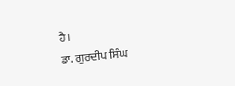ਹੈ।
ਡਾ. ਗੁਰਦੀਪ ਸਿੰਘ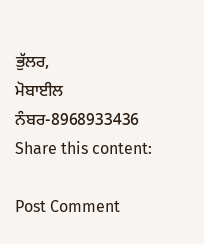ਭੁੱਲਰ,
ਮੋਬਾਈਲ ਨੰਬਰ-8968933436
Share this content:

Post Comment